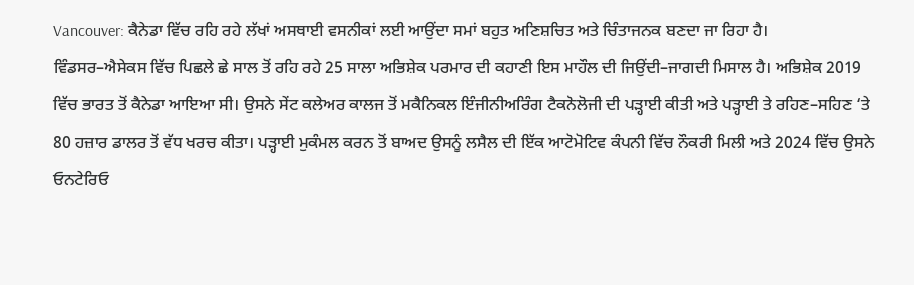Vancouver: ਕੈਨੇਡਾ ਵਿੱਚ ਰਹਿ ਰਹੇ ਲੱਖਾਂ ਅਸਥਾਈ ਵਸਨੀਕਾਂ ਲਈ ਆਉਂਦਾ ਸਮਾਂ ਬਹੁਤ ਅਣਿਸ਼ਚਿਤ ਅਤੇ ਚਿੰਤਾਜਨਕ ਬਣਦਾ ਜਾ ਰਿਹਾ ਹੈ।
ਵਿੰਡਸਰ–ਐਸੇਕਸ ਵਿੱਚ ਪਿਛਲੇ ਛੇ ਸਾਲ ਤੋਂ ਰਹਿ ਰਹੇ 25 ਸਾਲਾ ਅਭਿਸ਼ੇਕ ਪਰਮਾਰ ਦੀ ਕਹਾਣੀ ਇਸ ਮਾਹੌਲ ਦੀ ਜਿਉਂਦੀ–ਜਾਗਦੀ ਮਿਸਾਲ ਹੈ। ਅਭਿਸ਼ੇਕ 2019 ਵਿੱਚ ਭਾਰਤ ਤੋਂ ਕੈਨੇਡਾ ਆਇਆ ਸੀ। ਉਸਨੇ ਸੇਂਟ ਕਲੇਅਰ ਕਾਲਜ ਤੋਂ ਮਕੈਨਿਕਲ ਇੰਜੀਨੀਅਰਿੰਗ ਟੈਕਨੋਲੋਜੀ ਦੀ ਪੜ੍ਹਾਈ ਕੀਤੀ ਅਤੇ ਪੜ੍ਹਾਈ ਤੇ ਰਹਿਣ–ਸਹਿਣ ‘ਤੇ 80 ਹਜ਼ਾਰ ਡਾਲਰ ਤੋਂ ਵੱਧ ਖਰਚ ਕੀਤਾ। ਪੜ੍ਹਾਈ ਮੁਕੰਮਲ ਕਰਨ ਤੋਂ ਬਾਅਦ ਉਸਨੂੰ ਲਸੈਲ ਦੀ ਇੱਕ ਆਟੋਮੋਟਿਵ ਕੰਪਨੀ ਵਿੱਚ ਨੌਕਰੀ ਮਿਲੀ ਅਤੇ 2024 ਵਿੱਚ ਉਸਨੇ ਓਨਟੇਰਿਓ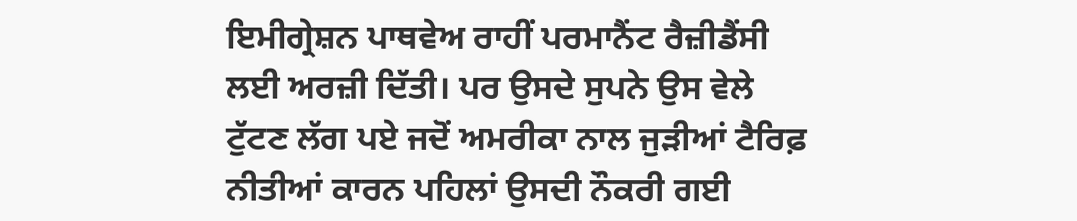ਇਮੀਗ੍ਰੇਸ਼ਨ ਪਾਥਵੇਅ ਰਾਹੀਂ ਪਰਮਾਨੈਂਟ ਰੈਜ਼ੀਡੈਂਸੀ ਲਈ ਅਰਜ਼ੀ ਦਿੱਤੀ। ਪਰ ਉਸਦੇ ਸੁਪਨੇ ਉਸ ਵੇਲੇ ਟੁੱਟਣ ਲੱਗ ਪਏ ਜਦੋਂ ਅਮਰੀਕਾ ਨਾਲ ਜੁੜੀਆਂ ਟੈਰਿਫ਼ ਨੀਤੀਆਂ ਕਾਰਨ ਪਹਿਲਾਂ ਉਸਦੀ ਨੌਕਰੀ ਗਈ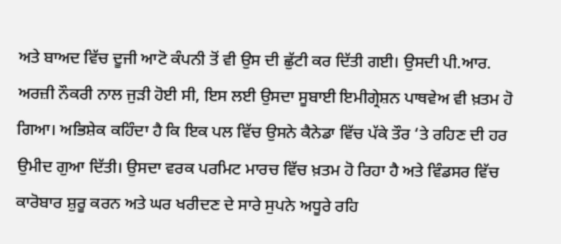ਅਤੇ ਬਾਅਦ ਵਿੱਚ ਦੂਜੀ ਆਟੋ ਕੰਪਨੀ ਤੋਂ ਵੀ ਉਸ ਦੀ ਛੁੱਟੀ ਕਰ ਦਿੱਤੀ ਗਈ। ਉਸਦੀ ਪੀ.ਆਰ. ਅਰਜ਼ੀ ਨੌਕਰੀ ਨਾਲ ਜੁੜੀ ਹੋਈ ਸੀ, ਇਸ ਲਈ ਉਸਦਾ ਸੂਬਾਈ ਇਮੀਗ੍ਰੇਸ਼ਨ ਪਾਥਵੇਅ ਵੀ ਖ਼ਤਮ ਹੋ ਗਿਆ। ਅਭਿਸ਼ੇਕ ਕਹਿੰਦਾ ਹੈ ਕਿ ਇਕ ਪਲ ਵਿੱਚ ਉਸਨੇ ਕੈਨੇਡਾ ਵਿੱਚ ਪੱਕੇ ਤੌਰ ‘ਤੇ ਰਹਿਣ ਦੀ ਹਰ ਉਮੀਦ ਗੁਆ ਦਿੱਤੀ। ਉਸਦਾ ਵਰਕ ਪਰਮਿਟ ਮਾਰਚ ਵਿੱਚ ਖ਼ਤਮ ਹੋ ਰਿਹਾ ਹੈ ਅਤੇ ਵਿੰਡਸਰ ਵਿੱਚ ਕਾਰੋਬਾਰ ਸ਼ੁਰੂ ਕਰਨ ਅਤੇ ਘਰ ਖਰੀਦਣ ਦੇ ਸਾਰੇ ਸੁਪਨੇ ਅਧੂਰੇ ਰਹਿ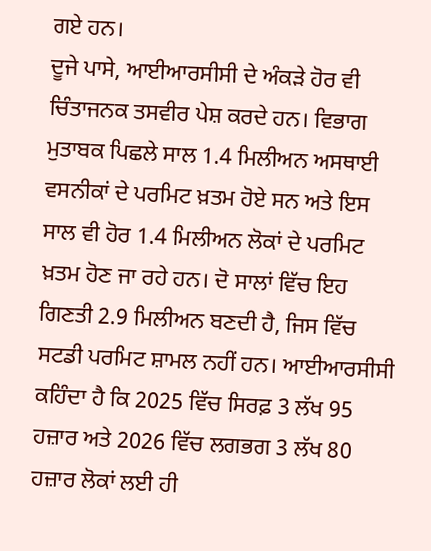ਗਏ ਹਨ।
ਦੂਜੇ ਪਾਸੇ, ਆਈਆਰਸੀਸੀ ਦੇ ਅੰਕੜੇ ਹੋਰ ਵੀ ਚਿੰਤਾਜਨਕ ਤਸਵੀਰ ਪੇਸ਼ ਕਰਦੇ ਹਨ। ਵਿਭਾਗ ਮੁਤਾਬਕ ਪਿਛਲੇ ਸਾਲ 1.4 ਮਿਲੀਅਨ ਅਸਥਾਈ ਵਸਨੀਕਾਂ ਦੇ ਪਰਮਿਟ ਖ਼ਤਮ ਹੋਏ ਸਨ ਅਤੇ ਇਸ ਸਾਲ ਵੀ ਹੋਰ 1.4 ਮਿਲੀਅਨ ਲੋਕਾਂ ਦੇ ਪਰਮਿਟ ਖ਼ਤਮ ਹੋਣ ਜਾ ਰਹੇ ਹਨ। ਦੋ ਸਾਲਾਂ ਵਿੱਚ ਇਹ ਗਿਣਤੀ 2.9 ਮਿਲੀਅਨ ਬਣਦੀ ਹੈ, ਜਿਸ ਵਿੱਚ ਸਟਡੀ ਪਰਮਿਟ ਸ਼ਾਮਲ ਨਹੀਂ ਹਨ। ਆਈਆਰਸੀਸੀ ਕਹਿੰਦਾ ਹੈ ਕਿ 2025 ਵਿੱਚ ਸਿਰਫ਼ 3 ਲੱਖ 95 ਹਜ਼ਾਰ ਅਤੇ 2026 ਵਿੱਚ ਲਗਭਗ 3 ਲੱਖ 80 ਹਜ਼ਾਰ ਲੋਕਾਂ ਲਈ ਹੀ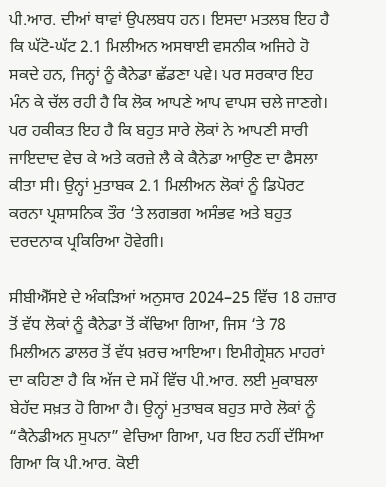ਪੀ.ਆਰ. ਦੀਆਂ ਥਾਵਾਂ ਉਪਲਬਧ ਹਨ। ਇਸਦਾ ਮਤਲਬ ਇਹ ਹੈ ਕਿ ਘੱਟੋ-ਘੱਟ 2.1 ਮਿਲੀਅਨ ਅਸਥਾਈ ਵਸਨੀਕ ਅਜਿਹੇ ਹੋ ਸਕਦੇ ਹਨ, ਜਿਨ੍ਹਾਂ ਨੂੰ ਕੈਨੇਡਾ ਛੱਡਣਾ ਪਵੇ। ਪਰ ਸਰਕਾਰ ਇਹ ਮੰਨ ਕੇ ਚੱਲ ਰਹੀ ਹੈ ਕਿ ਲੋਕ ਆਪਣੇ ਆਪ ਵਾਪਸ ਚਲੇ ਜਾਣਗੇ। ਪਰ ਹਕੀਕਤ ਇਹ ਹੈ ਕਿ ਬਹੁਤ ਸਾਰੇ ਲੋਕਾਂ ਨੇ ਆਪਣੀ ਸਾਰੀ ਜਾਇਦਾਦ ਵੇਚ ਕੇ ਅਤੇ ਕਰਜ਼ੇ ਲੈ ਕੇ ਕੈਨੇਡਾ ਆਉਣ ਦਾ ਫੈਸਲਾ ਕੀਤਾ ਸੀ। ਉਨ੍ਹਾਂ ਮੁਤਾਬਕ 2.1 ਮਿਲੀਅਨ ਲੋਕਾਂ ਨੂੰ ਡਿਪੋਰਟ ਕਰਨਾ ਪ੍ਰਸ਼ਾਸਨਿਕ ਤੌਰ ‘ਤੇ ਲਗਭਗ ਅਸੰਭਵ ਅਤੇ ਬਹੁਤ ਦਰਦਨਾਕ ਪ੍ਰਕਿਰਿਆ ਹੋਵੇਗੀ।

ਸੀਬੀਐੱਸਏ ਦੇ ਅੰਕੜਿਆਂ ਅਨੁਸਾਰ 2024–25 ਵਿੱਚ 18 ਹਜ਼ਾਰ ਤੋਂ ਵੱਧ ਲੋਕਾਂ ਨੂੰ ਕੈਨੇਡਾ ਤੋਂ ਕੱਢਿਆ ਗਿਆ, ਜਿਸ ‘ਤੇ 78 ਮਿਲੀਅਨ ਡਾਲਰ ਤੋਂ ਵੱਧ ਖ਼ਰਚ ਆਇਆ। ਇਮੀਗ੍ਰੇਸ਼ਨ ਮਾਹਰਾਂ ਦਾ ਕਹਿਣਾ ਹੈ ਕਿ ਅੱਜ ਦੇ ਸਮੇਂ ਵਿੱਚ ਪੀ.ਆਰ. ਲਈ ਮੁਕਾਬਲਾ ਬੇਹੱਦ ਸਖ਼ਤ ਹੋ ਗਿਆ ਹੈ। ਉਨ੍ਹਾਂ ਮੁਤਾਬਕ ਬਹੁਤ ਸਾਰੇ ਲੋਕਾਂ ਨੂੰ “ਕੈਨੇਡੀਅਨ ਸੁਪਨਾ” ਵੇਚਿਆ ਗਿਆ, ਪਰ ਇਹ ਨਹੀਂ ਦੱਸਿਆ ਗਿਆ ਕਿ ਪੀ.ਆਰ. ਕੋਈ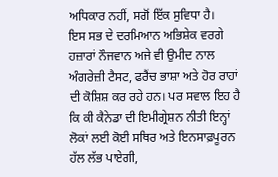ਅਧਿਕਾਰ ਨਹੀਂ, ਸਗੋਂ ਇੱਕ ਸੁਵਿਧਾ ਹੈ।
ਇਸ ਸਭ ਦੇ ਦਰਮਿਆਨ ਅਭਿਸ਼ੇਕ ਵਰਗੇ ਹਜ਼ਾਰਾਂ ਨੌਜਵਾਨ ਅਜੇ ਵੀ ਉਮੀਦ ਨਾਲ ਅੰਗਰੇਜ਼ੀ ਟੈਸਟ, ਫਰੈਂਚ ਭਾਸ਼ਾ ਅਤੇ ਹੋਰ ਰਾਹਾਂ ਦੀ ਕੋਸ਼ਿਸ਼ ਕਰ ਰਹੇ ਹਨ। ਪਰ ਸਵਾਲ ਇਹ ਹੈ ਕਿ ਕੀ ਕੈਨੇਡਾ ਦੀ ਇਮੀਗ੍ਰੇਸ਼ਨ ਨੀਤੀ ਇਨ੍ਹਾਂ ਲੋਕਾਂ ਲਈ ਕੋਈ ਸਥਿਰ ਅਤੇ ਇਨਸਾਫ਼ਪੂਰਨ ਹੱਲ ਲੱਭ ਪਾਏਗੀ,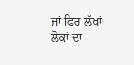ਜਾਂ ਫਿਰ ਲੱਖਾਂ ਲੋਕਾਂ ਦਾ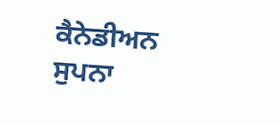ਕੈਨੇਡੀਅਨ ਸੁਪਨਾ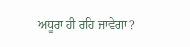ਅਧੂਰਾ ਹੀ ਰਹਿ ਜਾਵੇਗਾ?